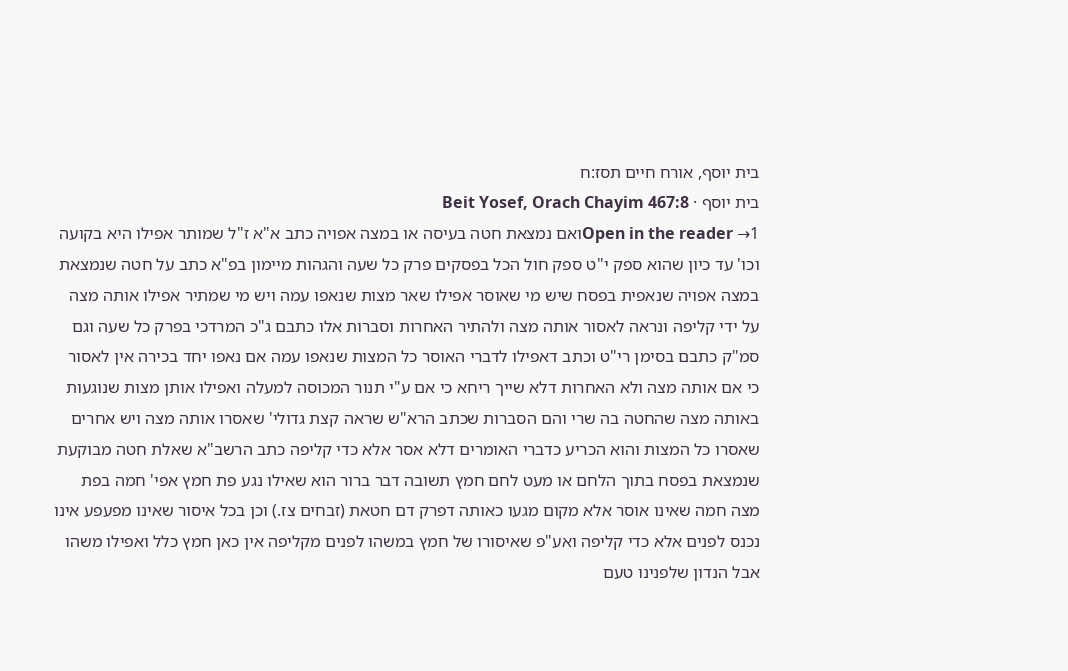בית יוסף, אורח חיים תסז:ח
בית יוסף · Beit Yosef, Orach Chayim 467:8
Open in the reader →1ואם נמצאת חטה בעיסה או במצה אפויה כתב א"א ז"ל שמותר אפילו היא בקועה וכו' עד כיון שהוא ספק י"ט ספק חול הכל בפסקים פרק כל שעה והגהות מיימון בפ"א כתב על חטה שנמצאת במצה אפויה שנאפית בפסח שיש מי שאוסר אפילו שאר מצות שנאפו עמה ויש מי שמתיר אפילו אותה מצה על ידי קליפה ונראה לאסור אותה מצה ולהתיר האחרות וסברות אלו כתבם ג"כ המרדכי בפרק כל שעה וגם סמ"ק כתבם בסימן רי"ט וכתב דאפילו לדברי האוסר כל המצות שנאפו עמה אם נאפו יחד בכירה אין לאסור כי אם אותה מצה ולא האחרות דלא שייך ריחא כי אם ע"י תנור המכוסה למעלה ואפילו אותן מצות שנוגעות באותה מצה שהחטה בה שרי והם הסברות שכתב הרא"ש שראה קצת גדולי' שאסרו אותה מצה ויש אחרים שאסרו כל המצות והוא הכריע כדברי האומרים דלא אסר אלא כדי קליפה כתב הרשב"א שאלת חטה מבוקעת שנמצאת בפסח בתוך הלחם או מעט לחם חמץ תשובה דבר ברור הוא שאילו נגע פת חמץ אפי' חמה בפת מצה חמה שאינו אוסר אלא מקום מגעו כאותה דפרק דם חטאת (זבחים צז.) וכן בכל איסור שאינו מפעפע אינו נכנס לפנים אלא כדי קליפה ואע"פ שאיסורו של חמץ במשהו לפנים מקליפה אין כאן חמץ כלל ואפילו משהו אבל הנדון שלפנינו טעם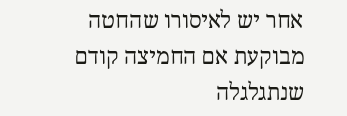אחר יש לאיסורו שהחטה מבוקעת אם החמיצה קודם שנתגלגלה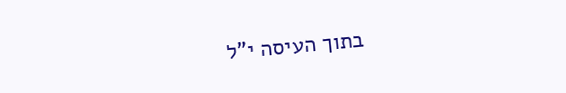בתוך העיסה י"ל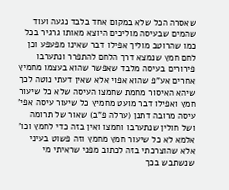שאסרה הכל שלא במקום אחד בלבד נגעה ועוד שהמים שבעיסה מוליכים היוצא מאותו גרגיר בכל כמו שהרוטב מוליך אפילו דבר שאינו מפעפע וכן לחם חמץ שנמצא דרך הלחם להתפרר ונתערבו פירורים בעיסה מלבד שאפשר שהוא בעצמו מחמיץ אחרים אע"פ שהוא אפוי אלא שאין דעתי נוטה לכך שיהא האיסור מחמת שחמצו העיסה שלא כל שיעור חמץ ואפילו דבר מועט מחמיץ כל שיעור עיסה אפי' עיסה מרובה דתנן (ערלה פ"ב) שאור של תרומה ושל חולין שנתערבו וחמצו ואין בזה כדי לחמץ וכו' אלמא לא כל שיעור חמץ מחמץ וזה פשוט בעיני אלא שהוצרכתי בזה לכתוב מפני שראיתי מי שנשתבש בכך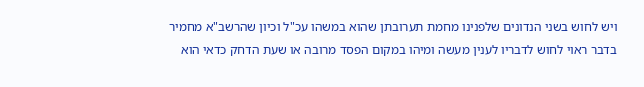ויש לחוש בשני הנדונים שלפנינו מחמת תערובתן שהוא במשהו עכ"ל וכיון שהרשב"א מחמיר בדבר ראוי לחוש לדבריו לענין מעשה ומיהו במקום הפסד מרובה או שעת הדחק כדאי הוא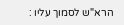הרא"ש לסמוך עליו :